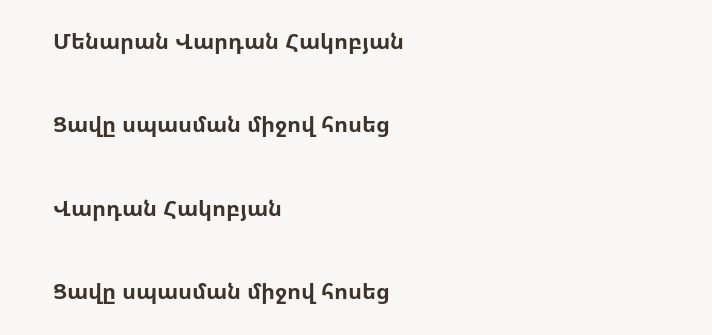Մենարան Վարդան Հակոբյան

Ցավը սպասման միջով հոսեց

Վարդան Հակոբյան

Ցավը սպասման միջով հոսեց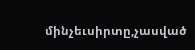մինչեւսիրտը,չասված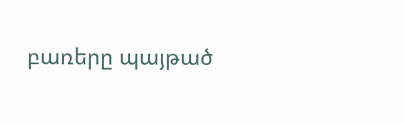բառերը պայթած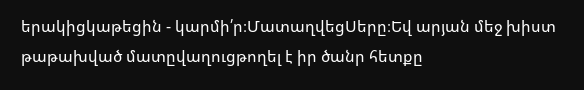երակիցկաթեցին - կարմի՛ր։ՄատաղվեցՍերը։Եվ արյան մեջ խիստ թաթախված մատըվաղուցթողել է իր ծանր հետքը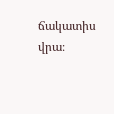ճակատիս վրա։